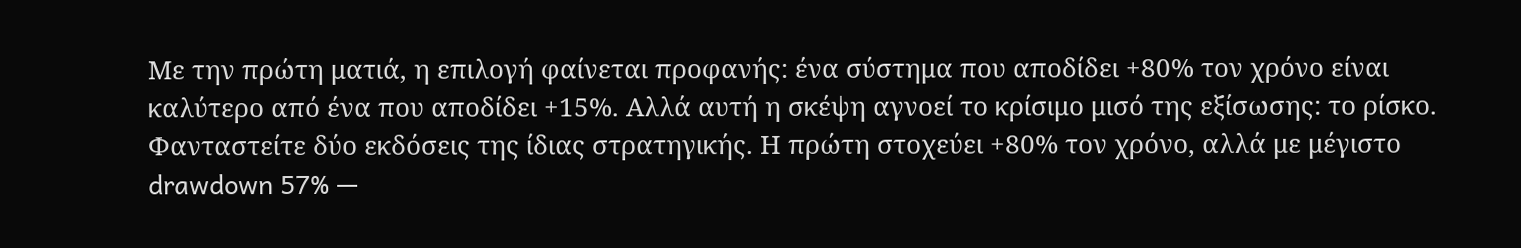Με την πρώτη ματιά, η επιλογή φαίνεται προφανής: ένα σύστημα που αποδίδει +80% τον χρόνο είναι καλύτερο από ένα που αποδίδει +15%. Αλλά αυτή η σκέψη αγνοεί το κρίσιμο μισό της εξίσωσης: το ρίσκο.
Φανταστείτε δύο εκδόσεις της ίδιας στρατηγικής. Η πρώτη στοχεύει +80% τον χρόνο, αλλά με μέγιστο drawdown 57% —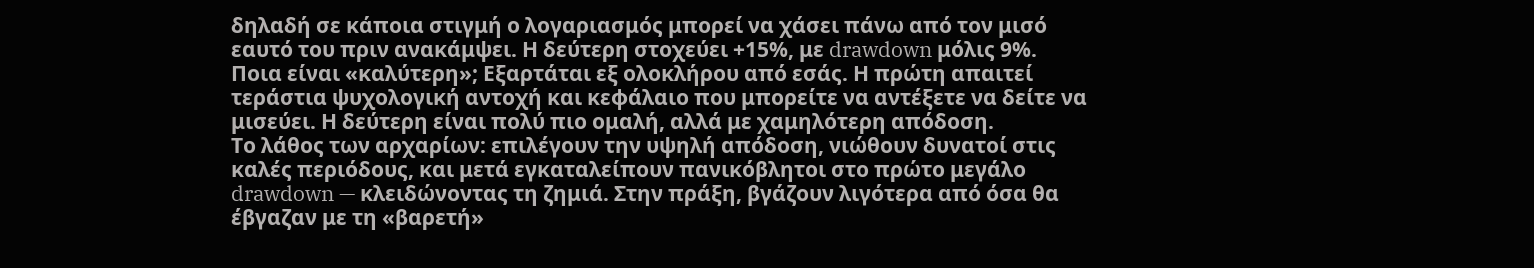δηλαδή σε κάποια στιγμή ο λογαριασμός μπορεί να χάσει πάνω από τον μισό εαυτό του πριν ανακάμψει. Η δεύτερη στοχεύει +15%, με drawdown μόλις 9%.
Ποια είναι «καλύτερη»; Εξαρτάται εξ ολοκλήρου από εσάς. Η πρώτη απαιτεί τεράστια ψυχολογική αντοχή και κεφάλαιο που μπορείτε να αντέξετε να δείτε να μισεύει. Η δεύτερη είναι πολύ πιο ομαλή, αλλά με χαμηλότερη απόδοση.
Το λάθος των αρχαρίων: επιλέγουν την υψηλή απόδοση, νιώθουν δυνατοί στις καλές περιόδους, και μετά εγκαταλείπουν πανικόβλητοι στο πρώτο μεγάλο drawdown — κλειδώνοντας τη ζημιά. Στην πράξη, βγάζουν λιγότερα από όσα θα έβγαζαν με τη «βαρετή»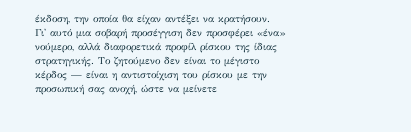έκδοση, την οποία θα είχαν αντέξει να κρατήσουν.
Γι' αυτό μια σοβαρή προσέγγιση δεν προσφέρει «ένα» νούμερο, αλλά διαφορετικά προφίλ ρίσκου της ίδιας στρατηγικής. Το ζητούμενο δεν είναι το μέγιστο κέρδος — είναι η αντιστοίχιση του ρίσκου με την προσωπική σας ανοχή, ώστε να μείνετε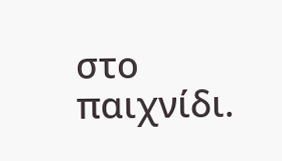στο παιχνίδι.